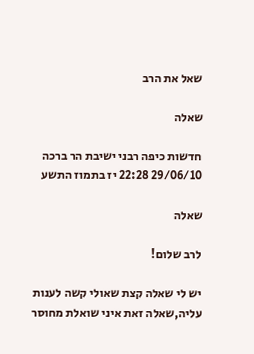שאל את הרב

שאלה

חדשות כיפה רבני ישיבת הר ברכה 29/06/10 22:28 יז בתמוז התשע

שאלה

לרב שלום!

יש לי שאלה קצת שאולי קשה לענות עליה,שאלה זאת איני שואלת מחוסר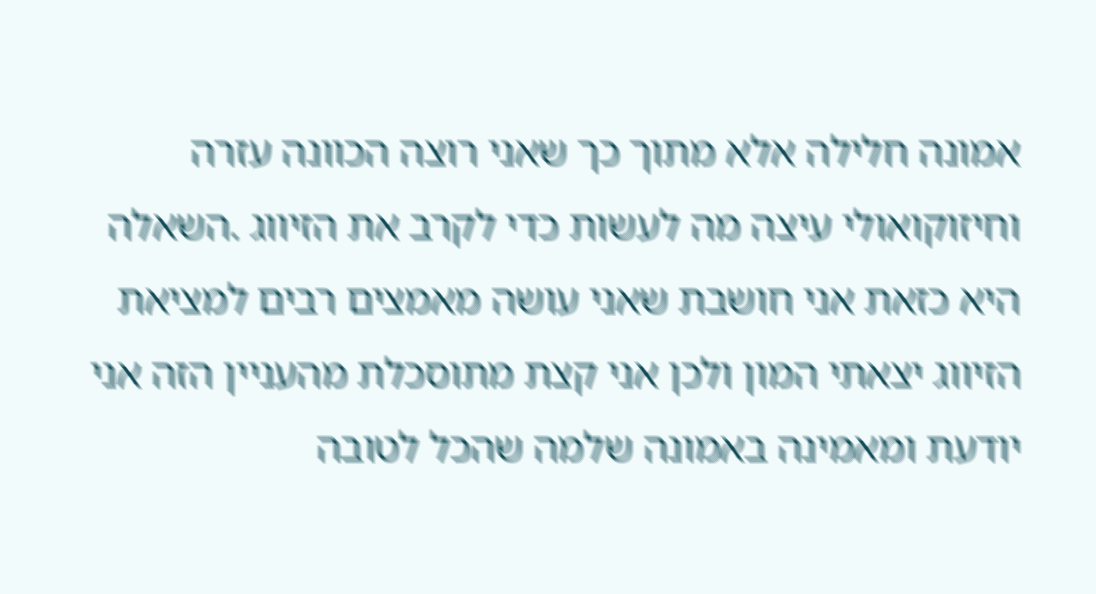אמונה חלילה אלא מתוך כך שאני רוצה הכוונה עזרה וחיזוקואולי עיצה מה לעשות כדי לקרב את הזיווג .השאלה היא כזאת אני חושבת שאני עושה מאמצים רבים למציאת הזיווג יצאתי המון ולכן אני קצת מתוסכלת מהעניין הזה אני יודעת ומאמינה באמונה שלמה שהכל לטובה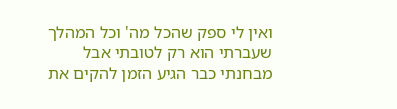ואין לי ספק שהכל מה' וכל המהלך שעברתי הוא רק לטובתי אבל מבחנתי כבר הגיע הזמן להקים את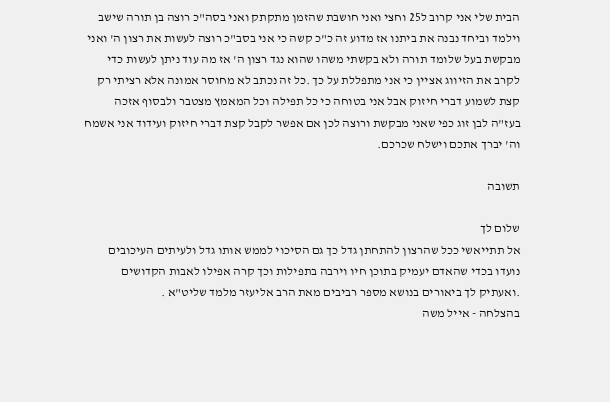הבית שלי אני קרוב ל25 וחצי ואני חושבת שהזמן מתקתק ואני בסה"כ רוצה בן תורה שישב וילמד וביחד נבנה את ביתנו אז מדוע זה כ"כ קשה כי אני בסב"כ רוצה לעשות את רצון ה' ואני מבקשת בעל שלומד תורה ולא בקשתי משהו שהוא נגד רצון ה' אז מה עוד ניתן לעשות כדי לקרב את הזיווג אציין כי אני מתפללת על כך .כל זה נכתב לא מחוסר אמונה אלא רציתי רק קצת לשמוע דברי חיזוק אבל אני בטוחה כי כל תפילה וכל המאמץ מצטבר ולבסוף אזכה בעז"ה לבן זוג כפי שאני מבקשת ורוצה לכן אם אפשר לקבל קצת דברי חיזוק ועידוד אני אשמח וה' יברך אתכם וישלח שכרכם.

תשובה

שלום לך
אל תתייאשי ככל שהרצון להתחתן גדל כך גם הסיכוי לממש אותו גדל ולעיתים העיכובים נועדו בכדי שהאדם יעמיק בתוכן חיו וירבה בתפילות וכך קרה אפילו לאבות הקדושים .ואעתיק לך ביאורים בנושא מספר רביבים מאת הרב אליעזר מלמד שליט"א .
בהצלחה - אייל משה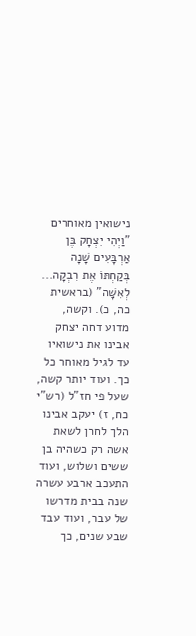נישואין מאוחרים
"וַיְהִי יִצְחָק בֶּן אַרְבָּעִים שָׁנָה בְּקַחְתּוֹ אֶת רִבְקָה... לְאִשָּׁה" (בראשית כה, כ). וקשה, מדוע דחה יצחק אבינו את נישואיו עד לגיל מאוחר כל כך. ועוד יותר קשה, שעל פי חז"ל (רש"י כח, ז) יעקב אבינו הלך לחרן לשאת אשה רק כשהיה בן ששים ושלוש, ועוד התעכב ארבע עשרה שנה בבית מדרשו של עבר, ועוד עבד שבע שנים, כך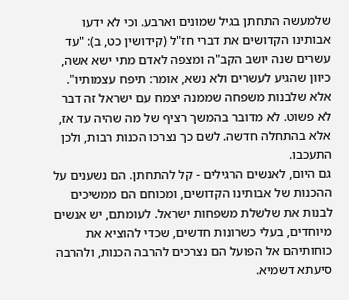שלמעשה התחתן בגיל שמונים וארבע. וכי לא ידעו אבותינו הקדושים את דברי חז"ל (קידושין כט, ב): "עד עשרים שנה יושב הקב"ה ומצפה לאדם מתי ישא אשה, כיוון שהגיע לעשרים ולא נשא, אומר: תיפח עצמותיו".
אלא שלבנות משפחה שממנה יצמח עם ישראל זה דבר לא פשוט. לא מדובר בהמשך רציף של מה שהיה עד אז, אלא בהתחלה חדשה. לשם כך נצרכו הכנות רבות, ולכן התעכבו.
גם היום, לאנשים הרגילים - קל להתחתן. הם נשענים על ההכנות של אבותינו הקדושים, ומכוחם הם ממשיכים לבנות את שלשלת משפחות ישראל. לעומתם, יש אנשים מיוחדים, בעלי כשרונות חדשים, שכדי להוציא את כוחותיהם אל הפועל הם נצרכים להרבה הכנות, ולהרבה סיעתא דשמיא.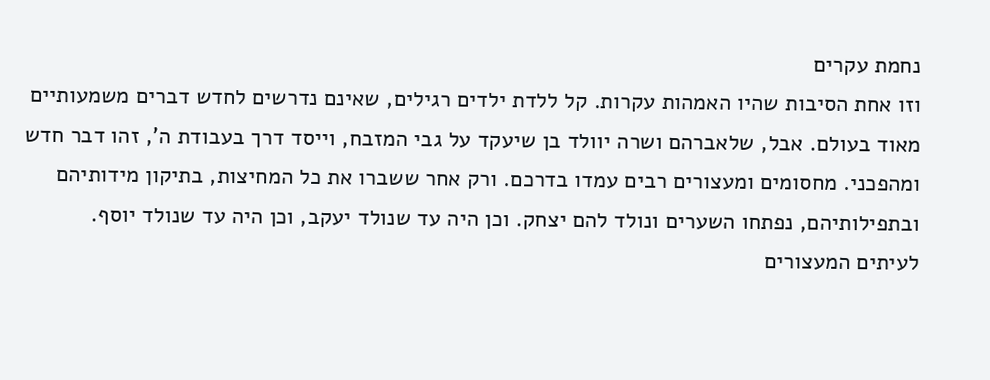נחמת עקרים
וזו אחת הסיבות שהיו האמהות עקרות. קל ללדת ילדים רגילים, שאינם נדרשים לחדש דברים משמעותיים מאוד בעולם. אבל, שלאברהם ושרה יוולד בן שיעקד על גבי המזבח, וייסד דרך בעבודת ה', זהו דבר חדש ומהפכני. מחסומים ומעצורים רבים עמדו בדרכם. ורק אחר ששברו את כל המחיצות, בתיקון מידותיהם ובתפילותיהם, נפתחו השערים ונולד להם יצחק. וכן היה עד שנולד יעקב, וכן היה עד שנולד יוסף.
לעיתים המעצורים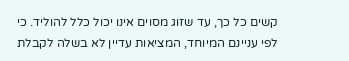קשים כל כך, עד שזוג מסוים אינו יכול כלל להוליד. כי לפי עניינם המיוחד, המציאות עדיין לא בשלה לקבלת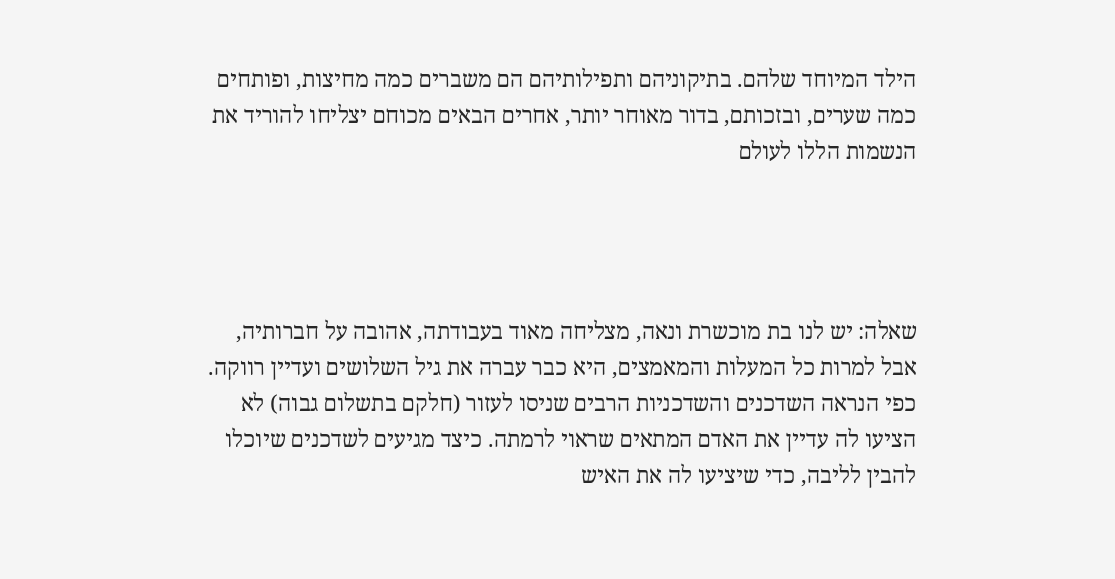הילד המיוחד שלהם. בתיקוניהם ותפילותיהם הם משברים כמה מחיצות, ופותחים כמה שערים, ובזכותם, בדור מאוחר יותר, אחרים הבאים מכוחם יצליחו להוריד את הנשמות הללו לעולם




שאלה: יש לנו בת מוכשרת ונאה, מצליחה מאוד בעבודתה, אהובה על חברותיה, אבל למרות כל המעלות והמאמצים, היא כבר עברה את גיל השלושים ועדיין רווקה. כפי הנראה השדכנים והשדכניות הרבים שניסו לעזור (חלקם בתשלום גבוה) לא הציעו לה עדיין את האדם המתאים שראוי לרמתה. כיצד מגיעים לשדכנים שיוכלו להבין לליבה, כדי שיציעו לה את האיש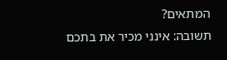המתאים?
תשובה: אינני מכיר את בתכם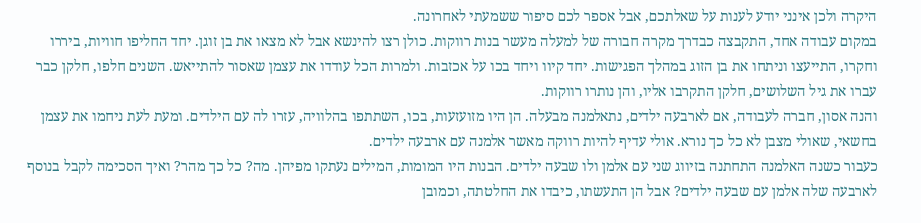היקרה ולכן אינני יודע לענות על שאלתכם, אבל אספר לכם סיפור ששמעתי לאחרונה.
במקום עבודה אחד, התקבצה כבדרך מקרה חבורה של למעלה מעשר בנות רווקות. כולן רצו להינשא אבל לא מצאו את בן זוגן. יחד החליפו חוויות, ביררו וחקרו, התייעצו וניתחו את בן הזוג במהלך הפגישות. יחד קיוו ויחד בכו על אכזבות. ולמרות הכל עודדו את עצמן שאסור להתייאש. השנים חלפו, חלקן כבר עברו את גיל השלושים, חלקן התקרבו אליו, והן נותרו רווקות.
והנה אסון, חברה לעבודה, אם לארבעה ילדים, נתאלמנה מבעלה. הן היו מזועזעות, בכו, השתתפו בהלוויה, עזרו לה עם הילדים. ומעת לעת ניחמו את עצמן בחשאי, שאולי מצבן לא כל כך נורא. אולי עדיף להיות רווקה מאשר אלמנה עם ארבעה ילדים.
כעבור כשנה האלמנה התחתנה בזיווג שני עם אלמן ולו שבעה ילדים. הבנות היו המומות, המילים נעתקו מפיהן. מה? כל כך מהר? ואיך הסכימה לקבל בנוסף לארבעה שלה אלמן עם שבעה ילדים? אבל הן התעשתו, כיבדו את החלטתה, וכמובן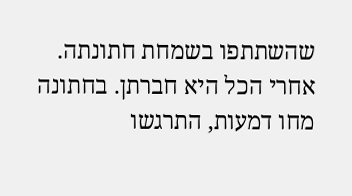שהשתתפו בשמחת חתונתה. אחרי הכל היא חברתן. בחתונה מחו דמעות, התרגשו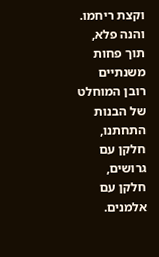וקצת ריחמו.
והנה פלא, תוך פחות משנתיים רובן המוחלט של הבנות התחתנו, חלקן עם גרושים, חלקן עם אלמנים.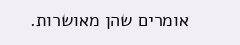אומרים שהן מאושרות.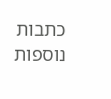כתבות נוספות